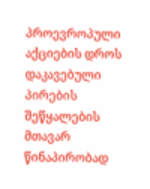პროევროპული აქციების დროს დაკავებული პირების შეწყალების მთავარ წინაპირობად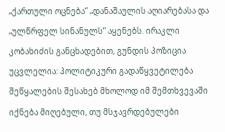„ქართული ოცნება“ „დანაშაულის აღიარებასა და „ულწრფელ სინანულს“ აყენებს. ირაკლი კობახიძის განცხადებით, გუნდის პოზიცია უცვლელია: პოლიტიკური გადაწყვეტილება შეწყალების შესახებ მხოლოდ იმ შემთხვევაში იქნება მიღებული, თუ მსჯავრდებულები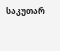საკუთარ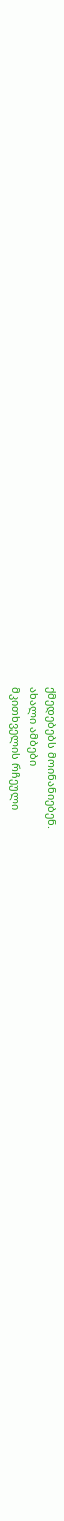ქმედებებს მოინანიებენ.
ახალი ამბები
მკითხველის რჩეული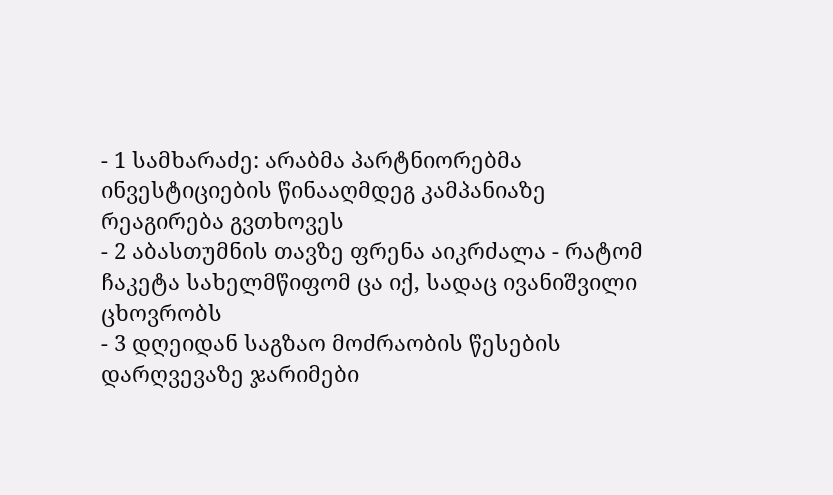- 1 სამხარაძე: არაბმა პარტნიორებმა ინვესტიციების წინააღმდეგ კამპანიაზე რეაგირება გვთხოვეს
- 2 აბასთუმნის თავზე ფრენა აიკრძალა - რატომ ჩაკეტა სახელმწიფომ ცა იქ, სადაც ივანიშვილი ცხოვრობს
- 3 დღეიდან საგზაო მოძრაობის წესების დარღვევაზე ჯარიმები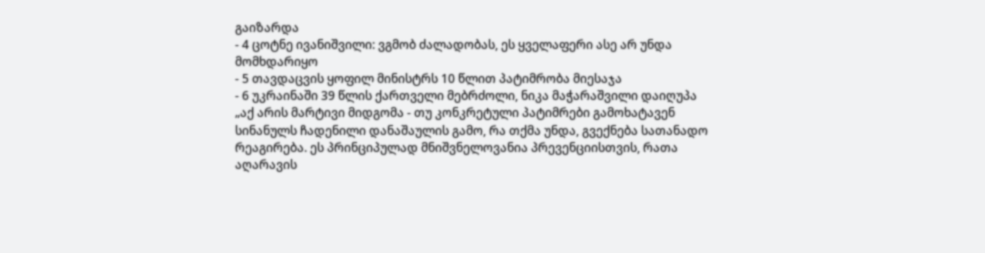გაიზარდა
- 4 ცოტნე ივანიშვილი: ვგმობ ძალადობას, ეს ყველაფერი ასე არ უნდა მომხდარიყო
- 5 თავდაცვის ყოფილ მინისტრს 10 წლით პატიმრობა მიესაჯა
- 6 უკრაინაში 39 წლის ქართველი მებრძოლი, ნიკა მაჭარაშვილი დაიღუპა
„აქ არის მარტივი მიდგომა - თუ კონკრეტული პატიმრები გამოხატავენ სინანულს ჩადენილი დანაშაულის გამო, რა თქმა უნდა, გვექნება სათანადო რეაგირება. ეს პრინციპულად მნიშვნელოვანია პრევენციისთვის, რათა აღარავის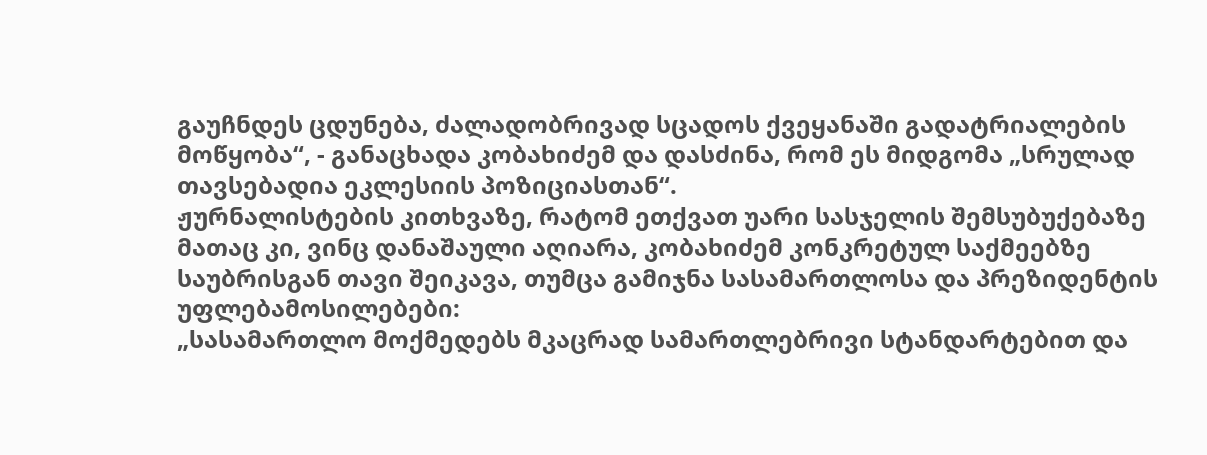გაუჩნდეს ცდუნება, ძალადობრივად სცადოს ქვეყანაში გადატრიალების მოწყობა“, - განაცხადა კობახიძემ და დასძინა, რომ ეს მიდგომა „სრულად თავსებადია ეკლესიის პოზიციასთან“.
ჟურნალისტების კითხვაზე, რატომ ეთქვათ უარი სასჯელის შემსუბუქებაზე მათაც კი, ვინც დანაშაული აღიარა, კობახიძემ კონკრეტულ საქმეებზე საუბრისგან თავი შეიკავა, თუმცა გამიჯნა სასამართლოსა და პრეზიდენტის უფლებამოსილებები:
„სასამართლო მოქმედებს მკაცრად სამართლებრივი სტანდარტებით და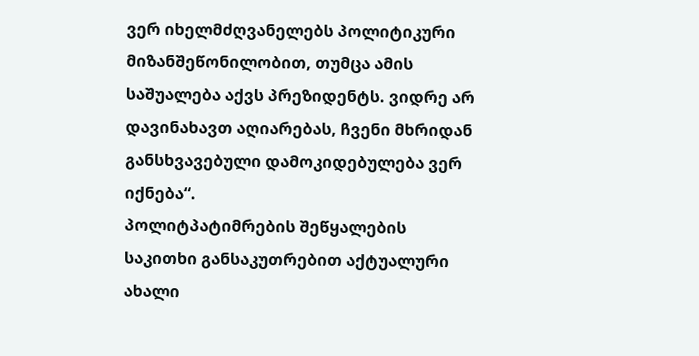ვერ იხელმძღვანელებს პოლიტიკური მიზანშეწონილობით, თუმცა ამის საშუალება აქვს პრეზიდენტს. ვიდრე არ დავინახავთ აღიარებას, ჩვენი მხრიდან განსხვავებული დამოკიდებულება ვერ იქნება“.
პოლიტპატიმრების შეწყალების საკითხი განსაკუთრებით აქტუალური ახალი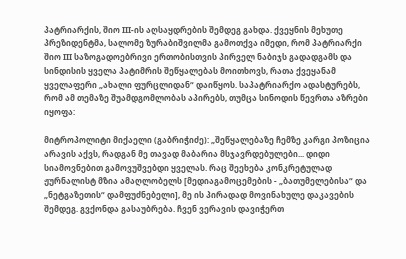პატრიარქის, შიო III-ის აღსაყდრების შემდეგ გახდა. ქვეყნის მეხუთე პრეზიდენტმა, სალომე ზურაბიშვილმა გამოთქვა იმედი, რომ პატრიარქი შიო III საზოგადოებრივი ერთობისთვის პირველ ნაბიჯს გადადგამს და სინდისის ყველა პატიმრის შეწყალებას მოითხოვს, რათა ქვეყანამ ყველაფერი „ახალი ფურცლიდან“ დაიწყოს. საპატრიარქო ადასტურებს, რომ ამ თემაზე შუამდგომლობას აპირებს, თუმცა სინოდის წევრთა აზრები იყოფა:

მიტროპოლიტი მიქაელი (გაბრიჭიძე): „შეწყალებაზე ჩემზე კარგი პოზიცია არავის აქვს, რადგან მე თავად მაბარია მსჯავრდებულები... დიდი სიამოვნებით გამოვუშვებდი ყველას. რაც შეეხება კონკრეტულად ჟურნალისტ მზია ამაღლობელს [მედიაგამოცემების - „ბათუმელებისა“ და „ნეტგაზეთის“ დამფუძნებელი], მე ის პირადად მოვინახულე დაკავების შემდეგ. გვქონდა გასაუბრება. ჩვენ ვერავის დავიჭერთ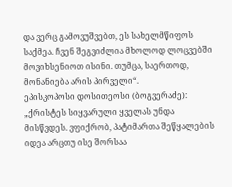და ვერც გამოვუშვებთ, ეს სახელმწიფოს საქმეა. ჩვენ შეგვიძლია მხოლოდ ლოცვებში მოვიხსენიოთ ისინი. თუმცა, საერთოდ, მონანიება არის პირველი“.
ეპისკოპოსი დოსითეოსი (ბოგვერაძე): „ქრისტეს სიყვარული ყველას უნდა მისწვდეს. ვფიქრობ, პატიმართა შეწყალების იდეა არცთუ ისე შორსაა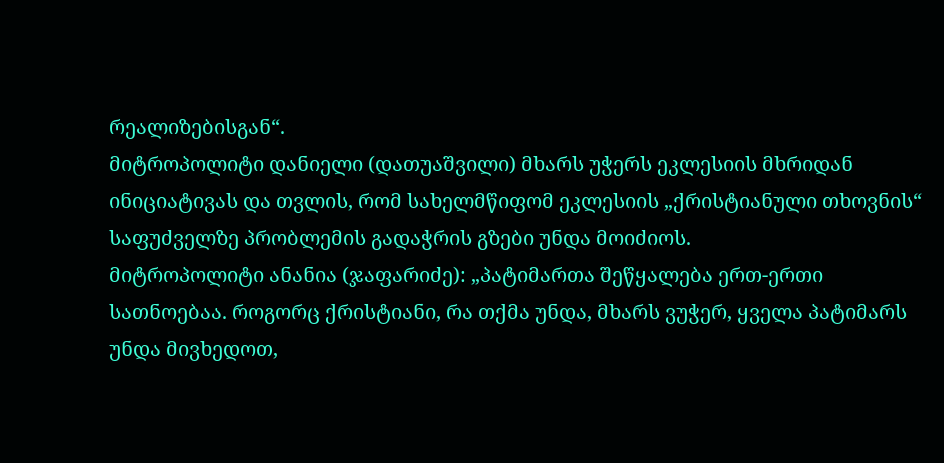რეალიზებისგან“.
მიტროპოლიტი დანიელი (დათუაშვილი) მხარს უჭერს ეკლესიის მხრიდან ინიციატივას და თვლის, რომ სახელმწიფომ ეკლესიის „ქრისტიანული თხოვნის“ საფუძველზე პრობლემის გადაჭრის გზები უნდა მოიძიოს.
მიტროპოლიტი ანანია (ჯაფარიძე): „პატიმართა შეწყალება ერთ-ერთი სათნოებაა. როგორც ქრისტიანი, რა თქმა უნდა, მხარს ვუჭერ, ყველა პატიმარს უნდა მივხედოთ,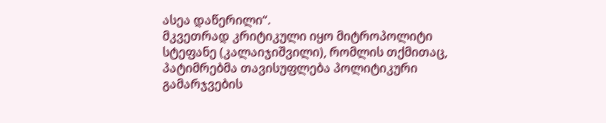ასეა დაწერილი“.
მკვეთრად კრიტიკული იყო მიტროპოლიტი სტეფანე (კალაიჯიშვილი), რომლის თქმითაც, პატიმრებმა თავისუფლება პოლიტიკური გამარჯვების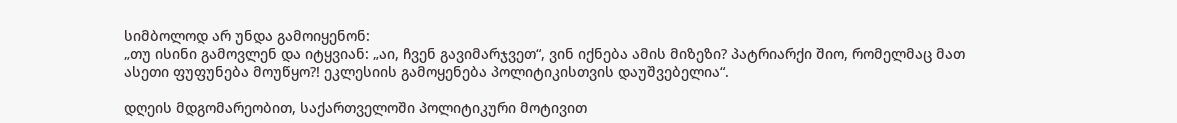სიმბოლოდ არ უნდა გამოიყენონ:
„თუ ისინი გამოვლენ და იტყვიან: „აი, ჩვენ გავიმარჯვეთ“, ვინ იქნება ამის მიზეზი? პატრიარქი შიო, რომელმაც მათ ასეთი ფუფუნება მოუწყო?! ეკლესიის გამოყენება პოლიტიკისთვის დაუშვებელია“.

დღეის მდგომარეობით, საქართველოში პოლიტიკური მოტივით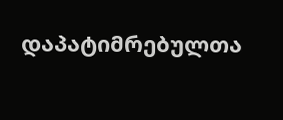დაპატიმრებულთა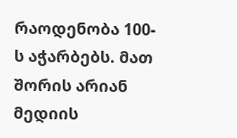რაოდენობა 100-ს აჭარბებს. მათ შორის არიან მედიის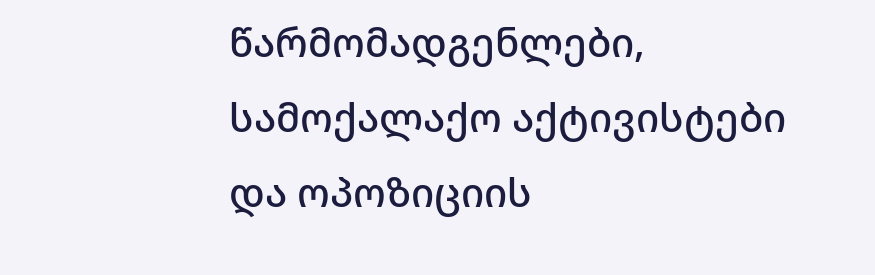წარმომადგენლები, სამოქალაქო აქტივისტები და ოპოზიციის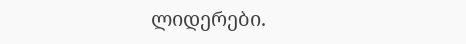ლიდერები.